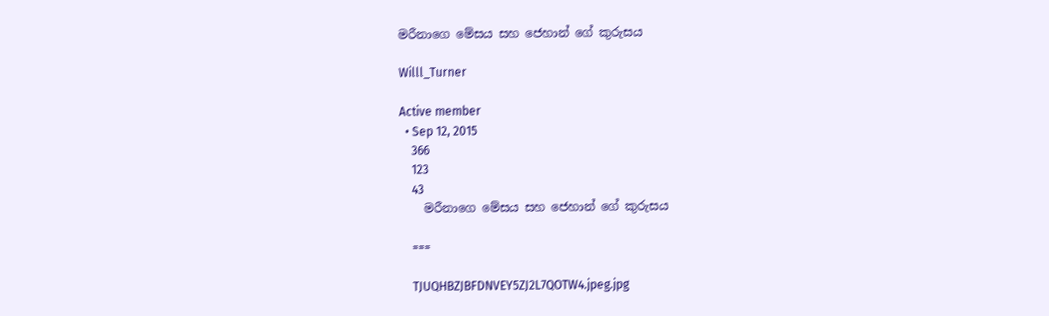මරීනාගෙ මේසය සහ ජෙහාන් ගේ කුරුසය

Willl_Turner

Active member
  • Sep 12, 2015
    366
    123
    43
    මරීනාගෙ මේසය සහ ජෙහාන් ගේ කුරුසය

    ===

    TJUQHBZJBFDNVEY5ZJ2L7QOTW4.jpeg.jpg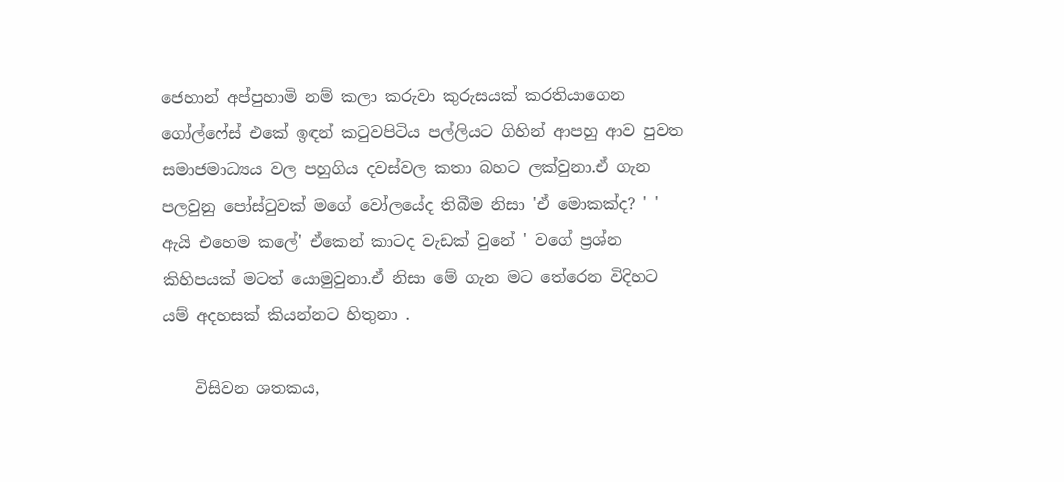ජෙහාන් අප්පුහාමි නම් කලා කරුවා කුරුසයක් කරතියාගෙන ගෝල්ෆේස් එකේ ඉඳන් කටුවපිටිය පල්ලියට ගිහින් ආපහු ආව පුවත සමාජමාධ්‍යය වල පහුගිය දවස්වල කතා බහට ලක්වුනා.ඒ ගැන පලවුනු පෝස්ටුවක් මගේ වෝලයේද තිබීම නිසා 'ඒ මොකක්ද? ' ' ඇයි එහෙම කලේ' ඒකෙන් කාටද වැඩක් වුනේ ' වගේ ප්‍රශ්න කිහිපයක් මටත් යොමුවුනා.ඒ නිසා මේ ගැන මට තේරෙන විදිහට යම් අදහසක් කියන්නට හිතුනා .

    විසිවන ශතකය,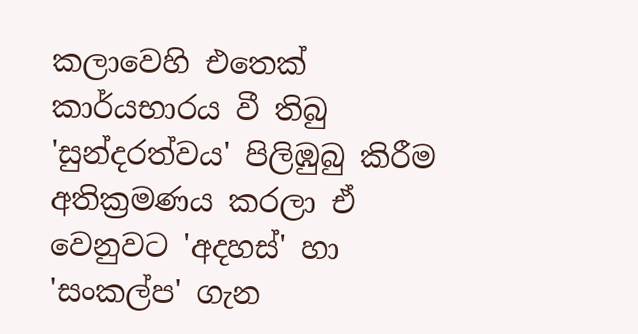කලාවෙහි එතෙක් කාර්යභාරය වී තිබු 'සුන්දරත්වය' පිලිඹුබු කිරීම අතික්‍රමණය කරලා ඒ වෙනුවට 'අදහස්' හා 'සංකල්ප' ගැන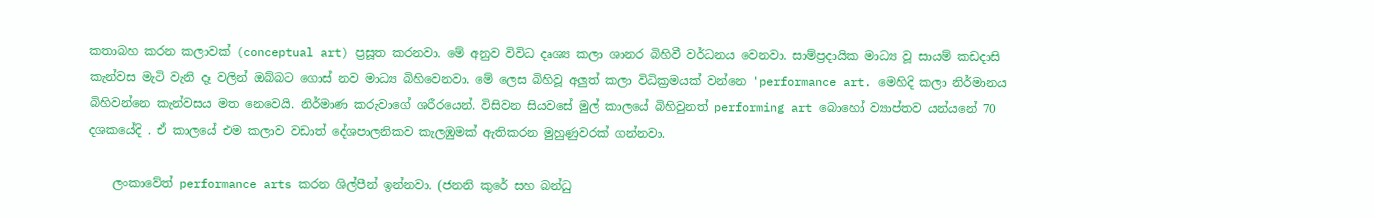කතාබහ කරන කලාවක් (conceptual art) ප්‍රසූත කරනවා. මේ අනුව විවිධ දෘශ්‍ය කලා ශානර බිහිවී වර්ධනය වෙනවා. සාම්ප්‍රදායික මාධ්‍ය වූ සායම් කඩදාසි කැන්වස මැටි වැනි දෑ වලින් ඔබ්බට ගොස් නව මාධ්‍ය බිහිවෙනවා. මේ ලෙස බිහිවූ අලුත් කලා විධික්‍රමයක් වන්නෙ 'performance art. මෙහිදි කලා නිර්මානය බිහිවන්නෙ කැන්වසය මත නෙවෙයි. නිර්මාණ කරුවාගේ ශරීරයෙන්. විසිවන සියවසේ මුල් කාලයේ බිහිවුනත් performing art බොහෝ ව්‍යාප්තව යන්යනේ 70 දශකයේදි . ඒ කාලයේ එම කලාව වඩාත් දේශපාලනිකව කැලඹුමක් ඇතිකරන මුහුණුවරක් ගන්නවා.

    ලංකාවේත් performance arts කරන ශිල්පීන් ඉන්නවා. (ජනනි කුරේ සහ බන්ධු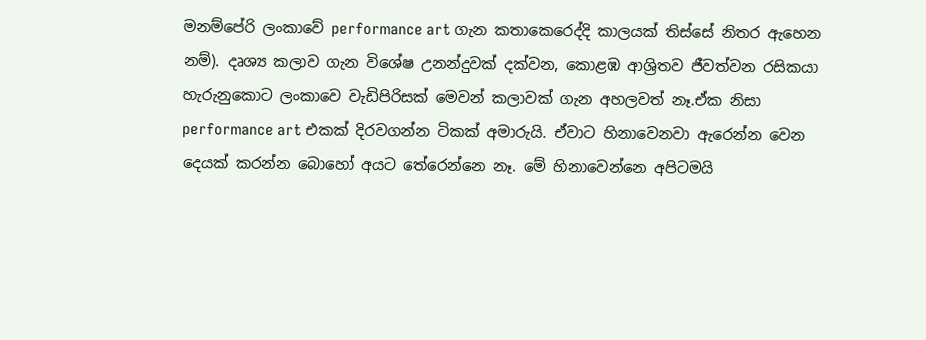මනම්පේරි ලංකාවේ performance art ගැන කතාකෙරෙද්දි කාලයක් තිස්සේ නිතර ඇහෙන නම්). දෘශ්‍ය කලාව ගැන විශේෂ උනන්දුවක් දක්වන, කොළඹ ආශ්‍රිතව ජීවත්වන රසිකයා හැරුනුකොට ලංකාවෙ වැඩිපිරිසක් මෙවන් කලාවක් ගැන අහලවත් නෑ.ඒක නිසා performance art එකක් දිරවගන්න ටිකක් අමාරුයි. ඒවාට හිනාවෙනවා ඇරෙන්න වෙන දෙයක් කරන්න බොහෝ අයට තේරෙන්නෙ නෑ. මේ හිනාවෙන්නෙ අපිටමයි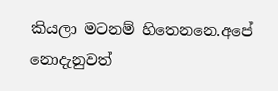කියලා මටනම් හිතෙනනෙ.අපේ නොදැනුවත්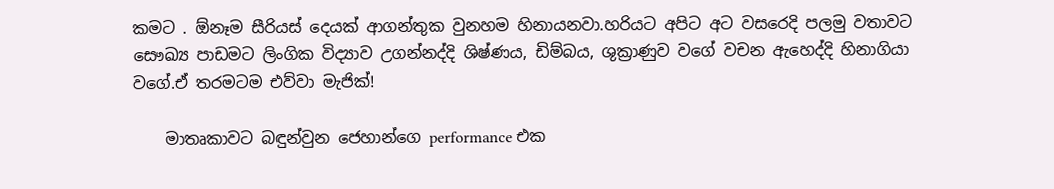කමට . ඕනෑම සීරියස් දෙයක් ආගන්තුක වුනහම හිනායනවා.හරියට අපිට අට වසරෙදි පලමු වතාවට සෞඛ්‍ය පාඩමට ලිංගික විද්‍යාව උගන්නද්දි ශිෂ්ණය, ඩිම්බය, ශුක්‍රාණුව වගේ වචන ඇහෙද්දි හිනාගියා වගේ.ඒ තරමටම එව්වා මැජික්!

    මාතෘකාවට බඳුන්වුන ජෙහාන්ගෙ performance එක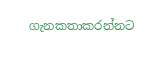ගැනකතාකරන්නට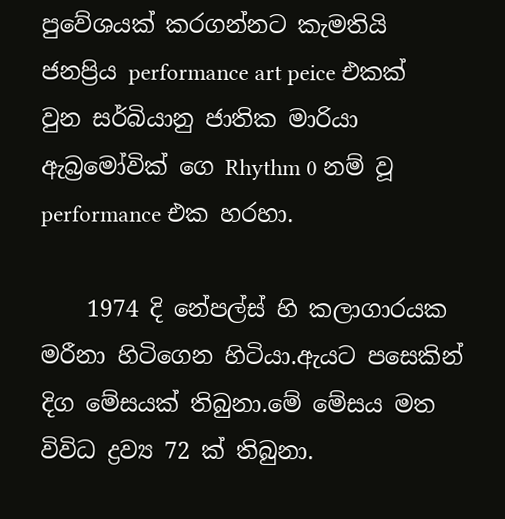පුවේශයක් කරගන්නට කැමතියි ජනප්‍රිය performance art peice එකක් වුන සර්බියානු ජාතික මාරියා ඇබ්‍රමෝවික් ගෙ Rhythm 0 නම් වූ performance එක හරහා.

    1974 දි නේපල්ස් හි කලාගාරයක මරීනා හිටිගෙන හිටියා.ඇයට පසෙකින් දිග මේසයක් තිබුනා.මේ මේසය මත විවිධ ද්‍රව්‍ය 72 ක් තිබුනා.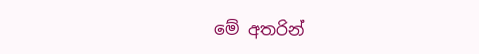මේ අතරින්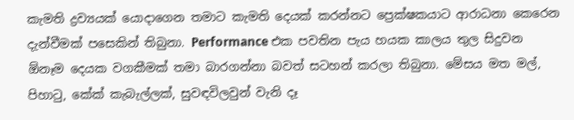කැමති ද්‍රව්‍යයක් යොදාගෙන තමාට කැමති දෙයක් කරන්නට ප්‍රෙක්ෂකයාට ආරාධනා කෙරෙන දැන්වීමක් පසෙකින් තිබුනා. Performance එක පවතින පැය හයක කාලය තුල සිදුවන ඕනෑම දෙයක වගකීමක් තමා බාරගන්නා බවත් සටහන් කරලා තිබුනා. මේසය මත මල්, පිහාටු, කේක් කැබැල්ලක්, සුවඳවිලවුන් වැනි දෑ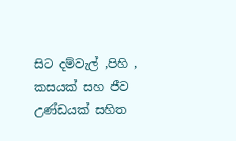සිට දම්වැල් ,පිහි , කසයක් සහ ජීව උණ්ඩයක් සහිත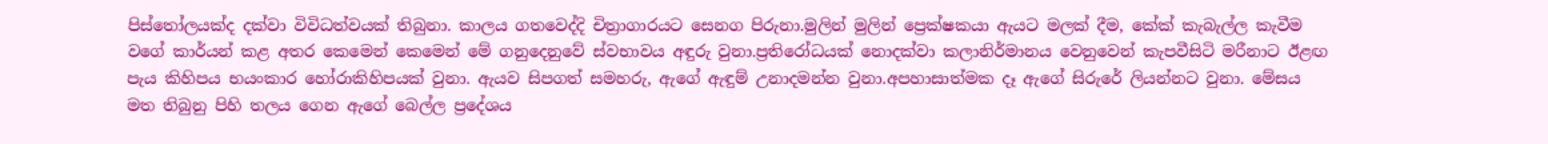පිස්තෝලයක්ද දක්වා විවිධත්වයක් තිබුනා. කාලය ගතවෙද්දි චිත්‍රාගාරයට සෙනග පිරුනා.මුලින් මුලින් ප්‍රෙක්ෂකයා ඇයට මලක් දීම, කේක් කැබැල්ල කැවීම වගේ කාර්යන් කළ අතර කෙමෙන් කෙමෙන් මේ ගනුදෙනුවේ ස්වභාවය අඳුරු වුනා.ප්‍රතිරෝධයක් නොදක්වා කලානිර්මානය වෙනුවෙන් කැපවීසිටි මරීනාට ඊළඟ පැය කිහිපය භයංකාර හෝරාකිහිපයක් වුනා. ඇයව සිපගත් සමහරු, ඇගේ ඇඳුම් උනාදමන්න වුනා.අපහාසාත්මක දෑ ඇගේ සිරුරේ ලියන්නට වුනා. මේසය මත තිබුනු පිහි තලය ගෙන ඇගේ බෙල්ල ප්‍රදේශය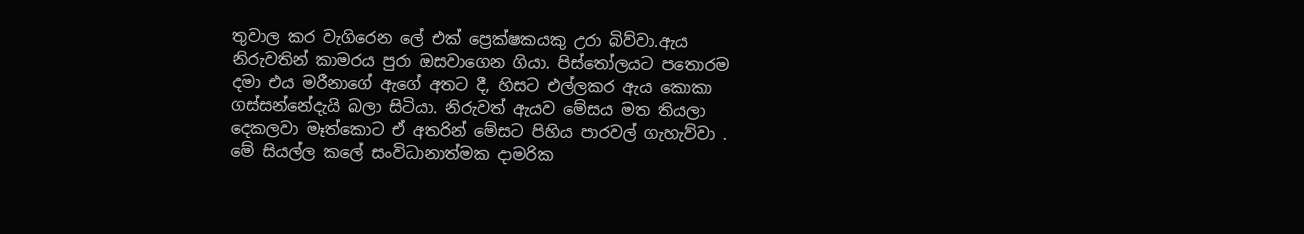තුවාල කර වැගිරෙන ලේ එක් ප්‍රෙක්ෂකයකු උරා බිව්වා.ඇය නිරුවතින් කාමරය පුරා ඔසවාගෙන ගියා. පිස්තෝලයට පතොරම දමා එය මරීනාගේ ඇගේ අතට දී, හිසට එල්ලකර ඇය කොකා ගස්සන්නේදැයි බලා සිටියා. නිරුවත් ඇයව මේසය මත තියලා දෙකලවා මෑත්කොට ඒ අතරින් මේසට පිහිය පාරවල් ගැහැව්වා . මේ සියල්ල කලේ සංවිධානාත්මක දාමරික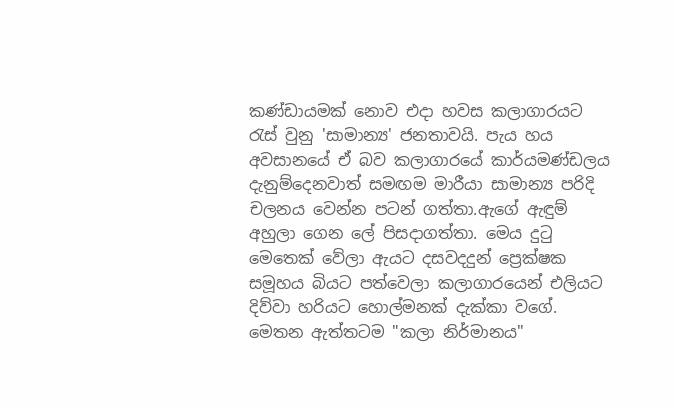කණ්ඩායමක් නොව එදා හවස කලාගාරයට රැස් වුනු 'සාමාන්‍ය' ජනතාවයි. පැය හය අවසානයේ ඒ බව කලාගාරයේ කාර්යමණ්ඩලය දැනුම්දෙනවාත් සමඟම මාරීයා සාමාන්‍ය පරිදි චලනය වෙන්න පටන් ගත්තා.ඇගේ ඇඳුම් අහුලා ගෙන ලේ පිසදාගත්තා. මෙය දුටු මෙතෙක් වේලා ඇයට දසවදදුන් ප්‍රෙක්ෂක සමූහය බියට පත්වෙලා කලාගාරයෙන් එලියට දිව්වා හරියට හොල්මනක් දැක්කා වගේ. මෙතන ඇත්තටම "කලා නිර්මානය"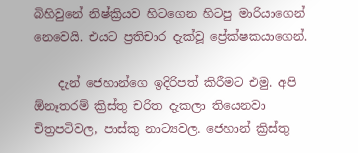බිහිවුනේ නිෂ්ක්‍රියව හිටගෙන හිටපු මාරියාගෙන් නෙවෙයි. එයට ප්‍රතිචාර දැක්වූ ප්‍රේක්ෂකයාගෙන්.

    දැන් ජෙහාන්ගෙ ඉදිරිපත් කිරීමට එමු. අපි ඕනෑතරම් ක්‍රිස්තු චරිත දැකලා තියෙනවා චිත්‍රපටිවල, පාස්කු නාට්‍යවල. ජෙහාන් ක්‍රිස්තු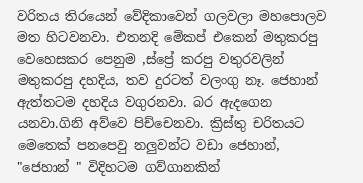වරිතය තිරයෙන් වේදිකාවෙන් ගලවලා මහපොලව මත හිටවනවා. එතනදි මේකප් එකෙන් මතුකරපු වෙහෙසකර පෙනුම ,ස්ප්‍රේ කරපු වතුරවලින් මතුකරපු දහදිය, තව දුරටත් වලංගු නෑ. ජෙහාන් ඇත්තටම දහදිය වගුරනවා. බර ඇදගෙන යනවා.ගිනි අව්වෙ පිච්චෙනවා. ක්‍රිස්තු චරිතයට මෙතෙක් පනපෙවු නලුවන්ට වඩා ජෙහාන්, "ජෙහාන් " විදිහටම ගව්ගානකින්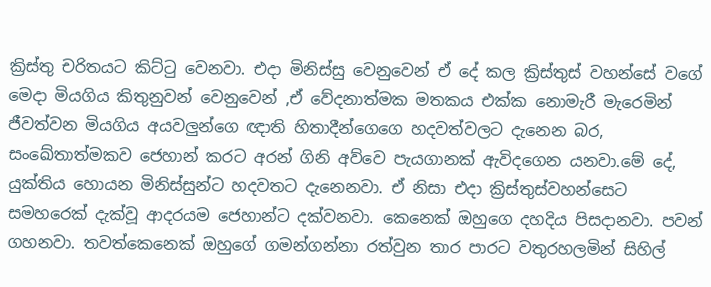ක්‍රිස්තු චරිතයට කිට්ටු වෙනවා. එදා මිනිස්සු වෙනුවෙන් ඒ දේ කල ක්‍රිස්තුස් වහන්සේ වගේ මෙදා මියගිය කිතුනුවන් වෙනුවෙන් ,ඒ වේදනාත්මක මතකය එක්ක නොමැරී මැරෙමින් ජීවත්වන මියගිය අයවලුන්ගෙ ඥාති හිතාදීන්ගෙගෙ හදවත්වලට දැනෙන බර, සංඛේතාත්මකව ජෙහාන් කරට අරන් ගිනි අව්වෙ පැයගානක් ඇවිදගෙන යනවා.මේ දේ, යුක්තිය හොයන මිනිස්සුන්ට හදවතට දැනෙනවා. ඒ නිසා එදා ක්‍රිස්තුස්වහන්සෙට සමහරෙක් දැක්වූ ආදරයම ජෙහාන්ට දක්වනවා. කෙනෙක් ඔහුගෙ දහදිය පිසදානවා. පවන් ගහනවා. තවත්කෙනෙක් ඔහුගේ ගමන්ගන්නා රත්වුන තාර පාරට වතුරහලමින් සිහිල්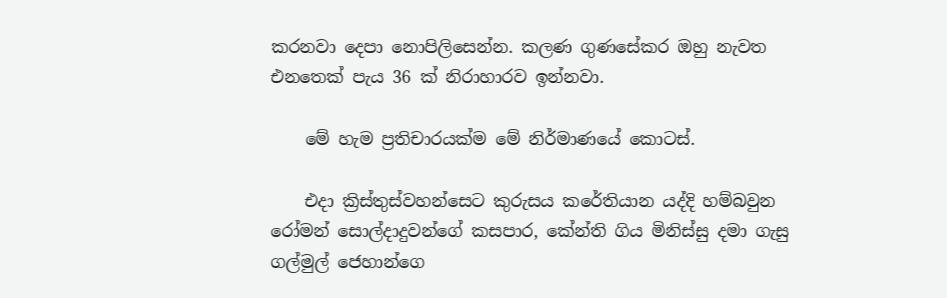කරනවා දෙපා නොපිලිසෙන්න. කලණ ගුණසේකර ඔහු නැවත එනතෙක් පැය 36 ක් නිරාහාරව ඉන්නවා.

    මේ හැම ප්‍රතිචාරයක්ම මේ නිර්මාණයේ කොටස්.

    එදා ක්‍රිස්තුස්වහන්සෙට කුරුසය කරේතියාන යද්දි හම්බවුන රෝමන් සොල්දාදුවන්ගේ කසපාර, කේන්ති ගිය මිනිස්සු දමා ගැසු ගල්මුල් ජෙහාන්ගෙ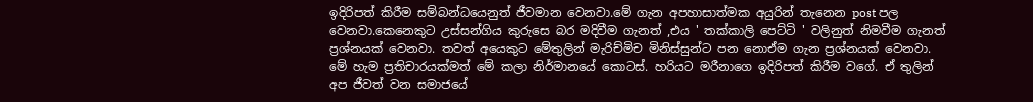ඉදිරිපත් කිරීම සම්බන්ධයෙනුත් ජීවමාන වෙනවා.මේ ගැන අපහාසාත්මක අයුරින් තැනෙන post පල වෙනවා.කෙනෙකුට උස්සන්ගිය කුරුසෙ බර මදිවීම ගැනත් ,එය ' තක්කාලි පෙට්ටි ' වලිනුත් නිමවීම ගැනත් ප්‍රශ්නයක් වෙනවා. තවත් අයෙකුට මේතුලින් මැරිච්මිච මිනිස්සුන්ට පන නොඒම ගැන ප්‍රශ්නයක් වෙනවා. මේ හැම ප්‍රතිචාරයක්මත් මේ කලා නිර්මානයේ කොටස්. හරියට මරීනාගෙ ඉදිරිපත් කිරීම වගේ. ඒ තුලින් අප ජීවත් වන සමාජයේ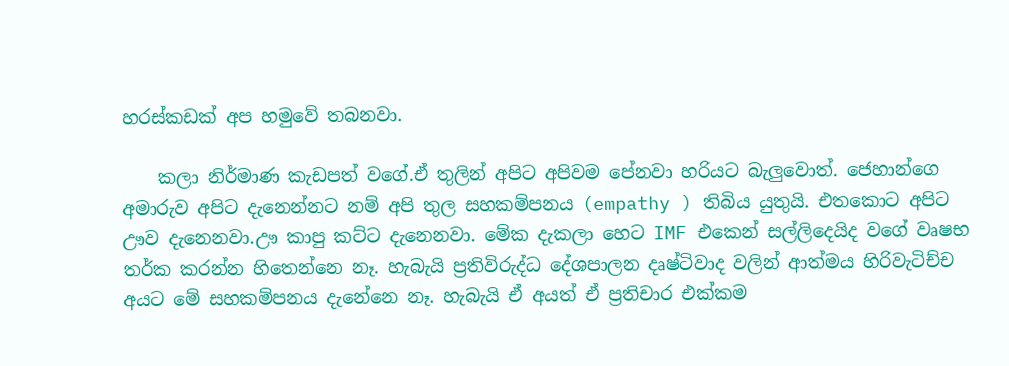හරස්කඩක් අප හමුවේ තබනවා.

    කලා නිර්මාණ කැඩපත් වගේ.ඒ තුලින් අපිට අපිවම පේනවා හරියට බැලුවොත්. ජෙහාන්ගෙ අමාරුව අපිට දැනෙන්නට නම් අපි තුල සහකම්පනය (empathy ) තිබිය යුතුයි. එතකොට අපිට ඌව දැනෙනවා.ඌ කාපු කට්ට දැනෙනවා. මේක දැකලා හෙට IMF එකෙන් සල්ලිදෙයිද වගේ වෘෂභ තර්ක කරන්න හිතෙන්නෙ නෑ. හැබැයි ප්‍රතිවිරුද්ධ දේශපාලන දෘෂ්ටිවාද වලින් ආත්මය හිරිවැටිච්ච අයට මේ සහකම්පනය දැනේනෙ නෑ. හැබැයි ඒ අයත් ඒ ප්‍රතිචාර එක්කම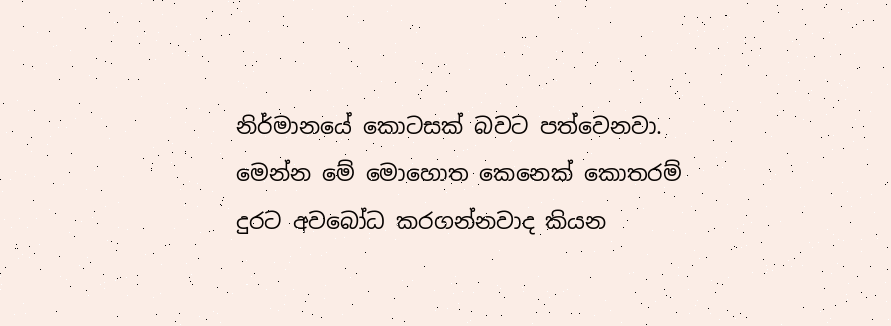නිර්මානයේ කොටසක් බවට පත්වෙනවා. මෙන්න මේ මොහොත කෙනෙක් කොතරම් දුරට අවබෝධ කරගන්නවාද කියන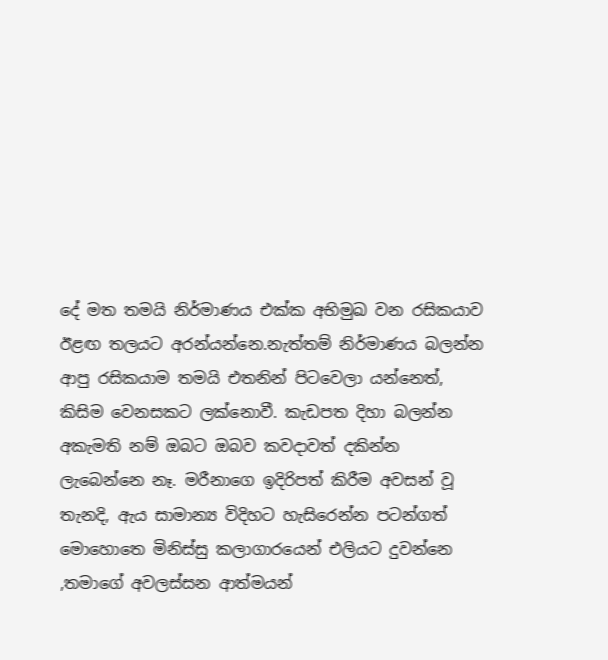දේ මත තමයි නිර්මාණය එක්ක අභිමුඛ වන රසිකයාව ඊළඟ තලයට අරන්යන්නෙ.නැත්තම් නිර්මාණය බලන්න ආපු රසිකයාම තමයි එතනින් පිටවෙලා යන්නෙත්, කිසිම වෙනසකට ලක්නොවී. කැඩපත දිහා බලන්න අකැමති නම් ඔබට ඔබව කවදාවත් දකින්න ලැබෙන්නෙ නෑ. මරීනාගෙ ඉදිරිපත් කිරීම අවසන් වූ තැනදි, ඇය සාමාන්‍ය විදිහට හැසිරෙන්න පටන්ගත් මොහොතෙ මිනිස්සු කලාගාරයෙන් එලියට දුවන්නෙ ,තමාගේ අවලස්සන ආත්මයන්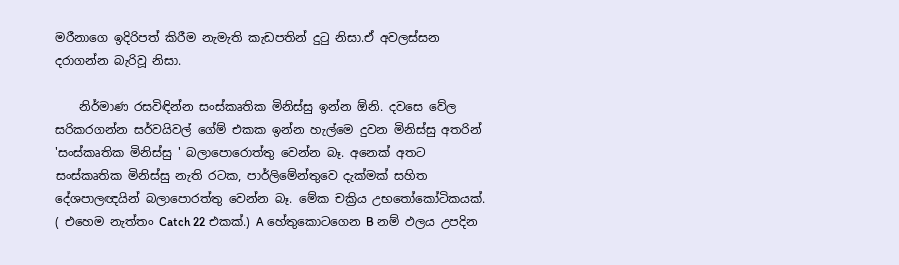මරීනාගෙ ඉදිරිපත් කිරීම නැමැති කැඩපතින් දුටු නිසා.ඒ අවලස්සන දරාගන්න බැරිවූ නිසා.

    නිර්මාණ රසවිඳින්න සංස්කෘතික මිනිස්සු ඉන්න ඕනි. දවසෙ වේල සරිකරගන්න සර්වයිවල් ගේම් එකක ඉන්න හැල්මෙ දුවන මිනිස්සු අතරින් 'සංස්කෘතික මිනිස්සු ' බලාපොරොත්තු වෙන්න බෑ. අනෙක් අතට සංස්කෘතික මිනිස්සු නැති රටක, පාර්ලිමේන්තුවෙ දැක්මක් සහිත දේශපාලඥයින් බලාපොරත්තු වෙන්න බෑ. මේක චක්‍රිය උභතෝකෝටිකයක්. ( එහෙම නැත්තං Catch 22 එකක්.) A හේතුකොටගෙන B නම් ඵලය උපදින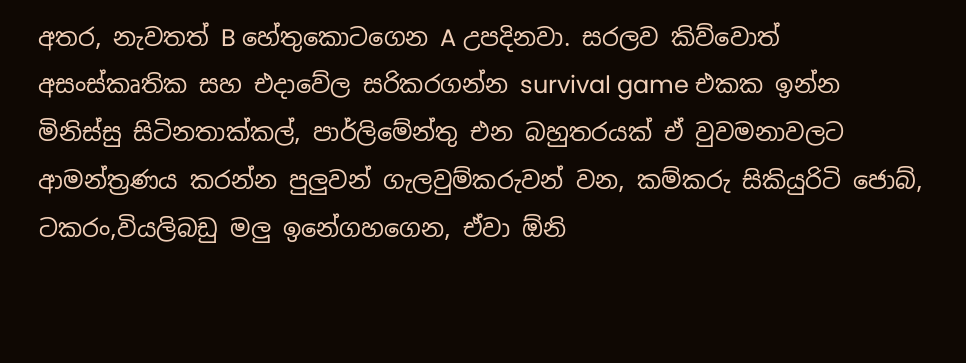අතර, නැවතත් B හේතුකොටගෙන A උපදිනවා. සරලව කිව්වොත් අසංස්කෘතික සහ එදාවේල සරිකරගන්න survival game එකක ඉන්න මිනිස්සු සිටිනතාක්කල්, පාර්ලිමේන්තු එන බහුතරයක් ඒ වුවමනාවලට ආමන්ත්‍රණය කරන්න පුලුවන් ගැලවුම්කරුවන් වන, කම්කරු සිකියුරිටි ජොබ්, ටකරං,වියලිබඩු මලු ඉනේගහගෙන, ඒවා ඕනි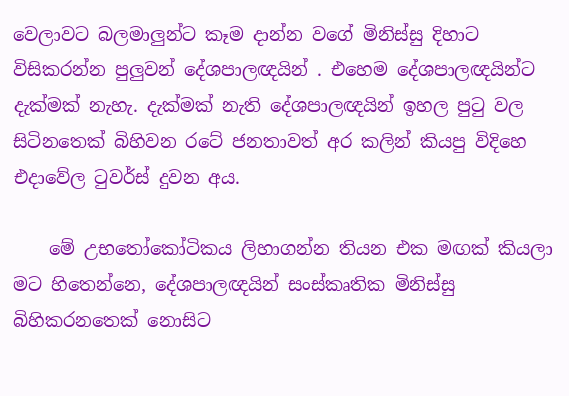වෙලාවට බලමාලුන්ට කෑම දාන්න වගේ මිනිස්සු දිහාට විසිකරන්න පුලුවන් දේශපාලඥයින් . එහෙම දේශපාලඥයින්ට දැක්මක් නැහැ. දැක්මක් නැති දේශපාලඥයින් ඉහල පුටු වල සිටිනතෙක් බිහිවන රටේ ජනතාවත් අර කලින් කියපු විදිහෙ එදාවේල ටුවර්ස් දුවන අය.

    මේ උභතෝකෝටිකය ලිහාගන්න තියන එක මඟක් කියලා මට හිතෙන්නෙ, දේශපාලඥයින් සංස්කෘතික මිනිස්සු බිහිකරනතෙක් නොසිට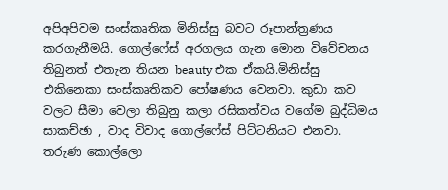අපිඅපිවම සංස්කෘතික මිනිස්සු බවට රූපාන්ත්‍රණය කරගැනීමයි. ගොල්ෆේස් අරගලය ගැන මොන විවේචනය තිබුනත් එතැන තියන beauty එක ඒකයි.මිනිස්සු එකිනෙකා සංස්කෘතිකව පෝෂණය වෙනවා. කුඩා කව වලට සීමා වෙලා තිබුනු කලා රසිකත්වය වගේම බුද්ධිමය සාකච්ඡා , වාද විවාද ගොල්ෆේස් පිට්ටනියට එනවා. තරුණ කොල්ලො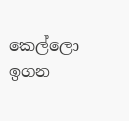කෙල්ලො ඉගන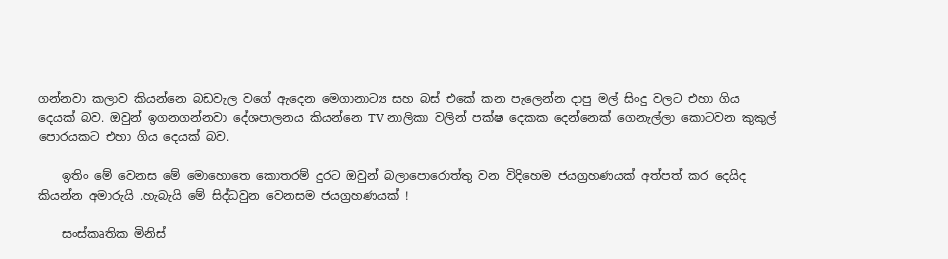ගන්නවා කලාව කියන්නෙ බඩවැල වගේ ඇදෙන මෙගානාට්‍ය සහ බස් එකේ කන පැලෙන්න දාපු මල් සිංදු වලට එහා ගිය දෙයක් බව. ඔවුන් ඉගනගන්නවා දේශපාලනය කියන්නෙ TV නාලිකා වලින් පක්ෂ දෙකක දෙන්නෙක් ගෙනැල්ලා කොටවන කුකුල් පොරයකට එහා ගිය දෙයක් බව.

    ඉතිං මේ වෙනස මේ මොහොතෙ කොතරම් දුරට ඔවුන් බලාපොරොත්තු වන විදිහෙම ජයග්‍රහණයක් අත්පත් කර දෙයිද කියන්න අමාරුයි .හැබැයි මේ සිද්ධවුන වෙනසම ජයග්‍රහණයක් !

    සංස්කෘතික මිනිස්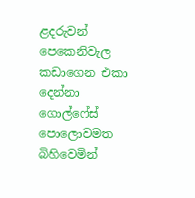ළදරුවන් පෙකෙනිවැල කඩාගෙන එකා දෙන්නා ගොල්ෆේස් පොලොවමත බිහිවෙමින්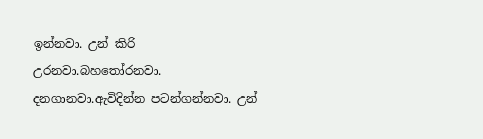ඉන්නවා. උන් කිරි උරනවා.බහතෝරනවා. දනගානවා.ඇවිදින්න පටන්ගන්නවා. උන්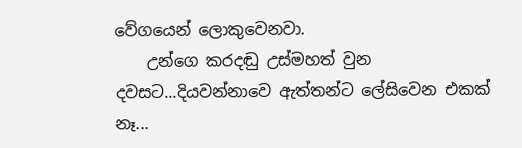වේගයෙන් ලොකුවෙනවා.
    උන්ගෙ කරදඬු උස්මහත් වුන දවසට...දියවන්නාවෙ ඇත්තන්ට ලේසිවෙන එකක් නෑ...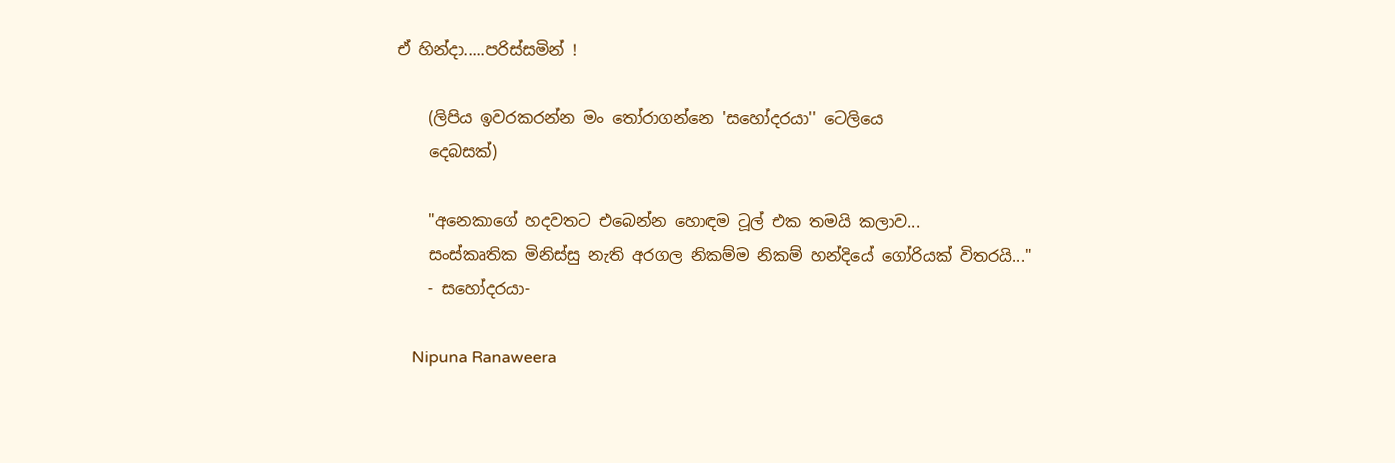ඒ හින්දා.....පරිස්සමින් !

    (ලිපිය ඉවරකරන්න මං තෝරාගන්නෙ 'සහෝදරයා'' ටෙලියෙ
    දෙබසක්)

    "අනෙකාගේ හදවතට එබෙන්න හොඳම ටූල් එක තමයි කලාව...
    සංස්කෘතික මිනිස්සු නැති අරගල නිකම්ම නිකම් හන්දියේ ගෝරියක් විතරයි..."
    - සහෝදරයා-

    Nipuna Ranaweera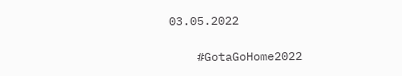03.05.2022

    #GotaGoHome2022